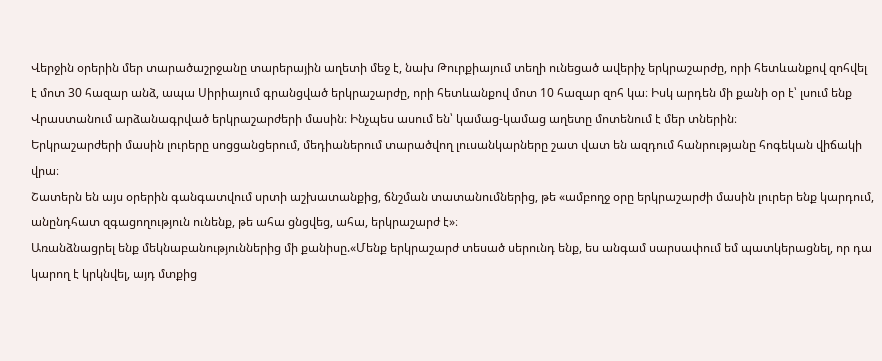Վերջին օրերին մեր տարածաշրջանը տարերային աղետի մեջ է, նախ Թուրքիայում տեղի ունեցած ավերիչ երկրաշարժը, որի հետևանքով զոհվել է մոտ 30 հազար անձ, ապա Սիրիայում գրանցված երկրաշարժը, որի հետևանքով մոտ 10 հազար զոհ կա։ Իսկ արդեն մի քանի օր է՝ լսում ենք Վրաստանում արձանագրված երկրաշարժերի մասին։ Ինչպես ասում են՝ կամաց-կամաց աղետը մոտենում է մեր տներին։
Երկրաշարժերի մասին լուրերը սոցցանցերում, մեդիաներում տարածվող լուսանկարները շատ վատ են ազդում հանրությանը հոգեկան վիճակի վրա։
Շատերն են այս օրերին գանգատվում սրտի աշխատանքից, ճնշման տատանումներից, թե «ամբողջ օրը երկրաշարժի մասին լուրեր ենք կարդում, անընդհատ զգացողություն ունենք, թե ահա ցնցվեց, ահա, երկրաշարժ է»։
Առանձնացրել ենք մեկնաբանություններից մի քանիսը.«Մենք երկրաշարժ տեսած սերունդ ենք, ես անգամ սարսափում եմ պատկերացնել, որ դա կարող է կրկնվել, այդ մտքից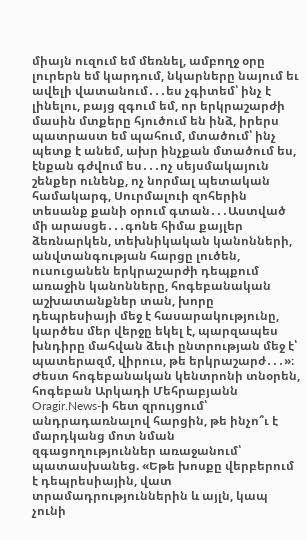միայն ուզում եմ մեռնել, ամբողջ օրը լուրերն եմ կարդում, նկարները նայում եւ ավելի վատանում․․․ես չգիտեմ՝ ինչ է լինելու, բայց զգում եմ, որ երկրաշարժի մասին մտքերը հյուծում են ինձ, իրերս պատրաստ եմ պահում, մտածում՝ ինչ պետք է անեմ, ախր ինչքան մտածում ես, էնքան գժվում ես․․․ոչ սեյսմակայուն շենքեր ունենք, ոչ նորմալ պետական համակարգ, Սուրմալուի զոհերին տեսանք քանի օրում գտան․․․Աստված մի արասցե․․․գոնե հիմա քայլեր ձեռնարկեն, տեխնիկական կանոնների, անվտանգության հարցը լուծեն, ուսուցանեն երկրաշարժի դեպքում առաջին կանոնները, հոգեբանական աշխատանքներ տան, խորը դեպրեսիայի մեջ է հասարակությունը, կարծես մեր վերջը եկել է, պարզապես խնդիրը մահվան ձեւի ընտրության մեջ է՝ պատերազմ, վիրուս, թե երկրաշարժ․․․»։
Ժեստ հոգեբանական կենտրոնի տնօրեն, հոգեբան Արկադի Մեհրաբյանն
Oragir.News-ի հետ զրույցում՝ անդրադառնալով հարցին, թե ինչո՞ւ է մարդկանց մոտ նման զգացողություններ առաջանում՝ պատասխանեց. «Եթե խոսքը վերբերում է դեպրեսիային, վատ տրամադրություններին և այլն, կապ չունի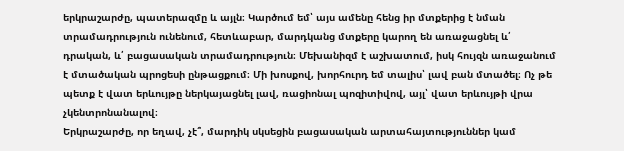երկրաշարժը, պատերազմը և այլն։ Կարծում եմ՝ այս ամենը հենց իր մտքերից է նման տրամադրություն ունենում, հետևաբար, մարդկանց մտքերը կարող են առաջացնել և՛ դրական, և՛ բացասական տրամադրություն։ Մեխանիզմ է աշխատում, իսկ հույզն առաջանում է մտածական պրոցեսի ընթացքում։ Մի խոսքով, խորհուրդ եմ տալիս՝ լավ բան մտածել։ Ոչ թե պետք է վատ երևույթը ներկայացնել լավ, ռացիոնալ պոզիտիվով, այլ՝ վատ երևույթի վրա չկենտրոնանալով։
Երկրաշարժը, որ եղավ, չէ՞, մարդիկ սկսեցին բացասական արտահայտություններ կամ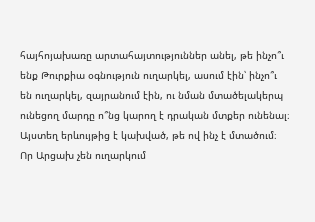հայհոյախառը արտահայտություններ անել, թե ինչո՞ւ ենք Թուրքիա օգնություն ուղարկել, ասում էին՝ ինչո՞ւ են ուղարկել, զայրանում էին, ու նման մտածելակերպ ունեցող մարդը ո՞նց կարող է դրական մտքեր ունենալ։
Այստեղ երևույթից է կախված, թե ով ինչ է մտածում։ Որ Արցախ չեն ուղարկում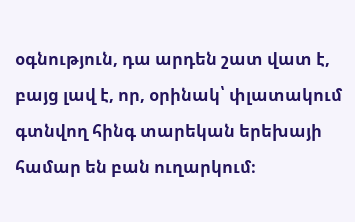օգնություն, դա արդեն շատ վատ է, բայց լավ է, որ, օրինակ՝ փլատակում գտնվող հինգ տարեկան երեխայի համար են բան ուղարկում։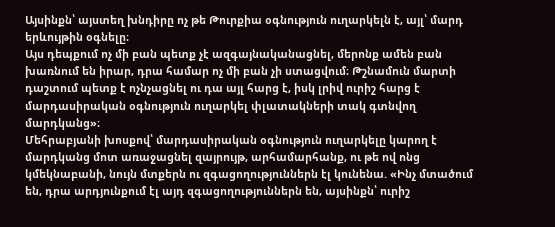Այսինքն՝ այստեղ խնդիրը ոչ թե Թուրքիա օգնություն ուղարկելն է, այլ՝ մարդ երևույթին օգնելը։
Այս դեպքում ոչ մի բան պետք չէ ազգայնականացնել, մերոնք ամեն բան խառնում են իրար, դրա համար ոչ մի բան չի ստացվում։ Թշնամուն մարտի դաշտում պետք է ոչնչացնել ու դա այլ հարց է, իսկ լրիվ ուրիշ հարց է մարդասիրական օգնություն ուղարկել փլատակների տակ գտնվող մարդկանց»։
Մեհրաբյանի խոսքով՝ մարդասիրական օգնություն ուղարկելը կարող է մարդկանց մոտ առաջացնել զայրույթ, արհամարհանք, ու թե ով ոնց կմեկնաբանի, նույն մտքերն ու զգացողություններն էլ կունենա. «Ինչ մտածում են, դրա արդյունքում էլ այդ զգացողություններն են, այսինքն՝ ուրիշ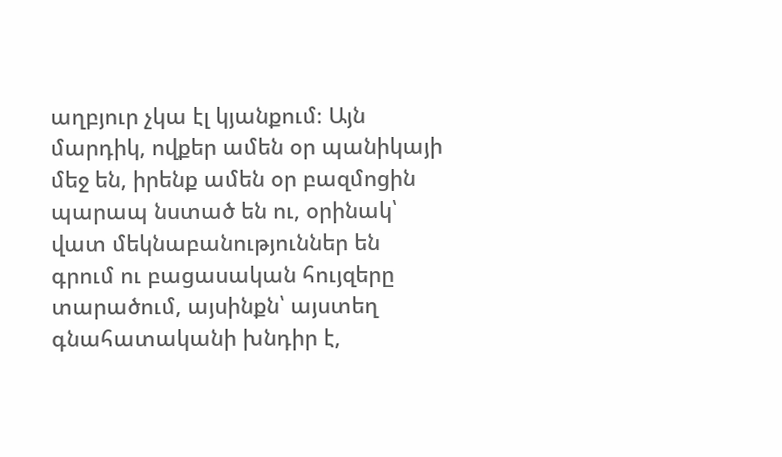աղբյուր չկա էլ կյանքում։ Այն մարդիկ, ովքեր ամեն օր պանիկայի մեջ են, իրենք ամեն օր բազմոցին պարապ նստած են ու, օրինակ՝ վատ մեկնաբանություններ են գրում ու բացասական հույզերը տարածում, այսինքն՝ այստեղ գնահատականի խնդիր է,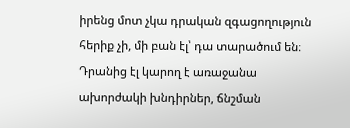իրենց մոտ չկա դրական զգացողություն հերիք չի, մի բան էլ՝ դա տարածում են։ Դրանից էլ կարող է առաջանա ախորժակի խնդիրներ, ճնշման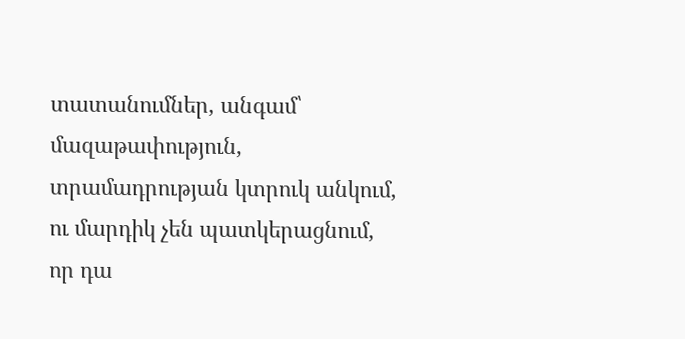տատանումներ, անգամ՝ մազաթափություն, տրամադրության կտրուկ անկում, ու մարդիկ չեն պատկերացնում, որ դա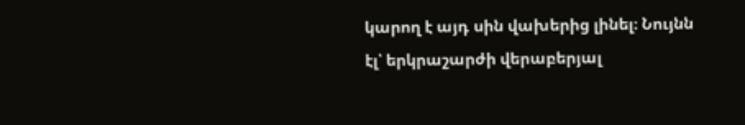կարող է այդ սին վախերից լինել։ Նույնն էլ՝ երկրաշարժի վերաբերյալ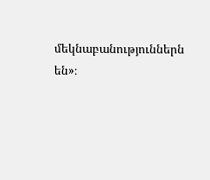մեկնաբանություններն են»։